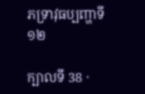ភទ្រាវុធប្បញ្ហាទី ១២

ក្បាលទី 38 ·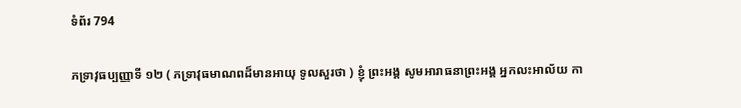ទំព័រ 794

ភទ្រាវុធប្បញ្ញាទី ១២ ( ភទ្រាវុធមាណពដ៏មានអាយុ ទូលសួរថា ) ខ្ញុំ ព្រះអង្គ សូមអារាធនាព្រះអង្គ អ្នកលះអាល័យ កា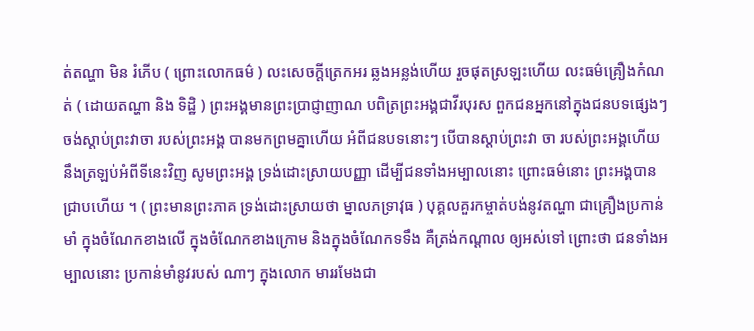ត់តណ្ហា មិន រំភើប ( ព្រោះលោកធម៌ ) លះសេចក្តីត្រេកអរ ឆ្លងអន្លង់ហើយ រួចផុតស្រឡះហើយ លះធម៌គ្រឿងកំណត់ ( ដោយតណ្ហា និង ទិដ្ឋិ ) ព្រះអង្គមានព្រះប្រាជ្ញាញាណ បពិត្រព្រះអង្គជាវីរបុរស ពួកជនអ្នកនៅក្នុងជនបទផ្សេងៗ ចង់ស្តាប់ព្រះវាចា របស់ព្រះអង្គ បានមកព្រមគ្នាហើយ អំពីជនបទនោះៗ បើបានស្តាប់ព្រះវា ចា របស់ព្រះអង្គហើយ នឹងត្រឡប់អំពីទីនេះវិញ សូមព្រះអង្គ ទ្រង់ដោះស្រាយបញ្ញា ដើម្បីជនទាំងអម្បាលនោះ ព្រោះធម៌នោះ ព្រះអង្គបានជ្រាបហើយ ។ ( ព្រះមានព្រះភាគ ទ្រង់ដោះស្រាយថា ម្នាលភទ្រាវុធ ) បុគ្គលគួរកម្ចាត់បង់នូវតណ្ហា ជាគ្រឿងប្រកាន់មាំ ក្នុងចំណែកខាងលើ ក្នុងចំណែកខាងក្រោម និងក្នុងចំណែកទទឹង គឺត្រង់កណ្តាល ឲ្យអស់ទៅ ព្រោះថា ជនទាំងអម្បាលនោះ ប្រកាន់មាំនូវរបស់ ណាៗ ក្នុងលោក មាររមែងជា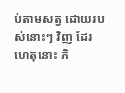ប់តាមសត្វ ដោយរបស់នោះៗ វិញ ដែរ ហេតុនោះ ភិ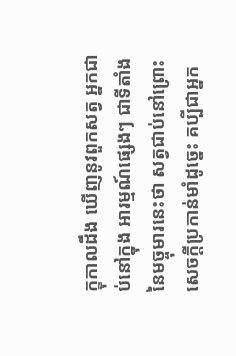ក្ខុកាលដឹង ឃើញនូវពួកសត្វ អ្នកជាប់នៅក្នុង អារម្មណ៍ផ្សេងៗ ជាទីតាំងនៃមច្ចុមារនេះថា សត្វជាប់នៅព្រោះ សេចក្តីប្រកាន់មាំដូច្នេះ គប្បីជាអ្នក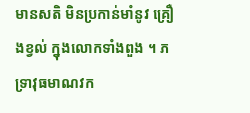មានសតិ មិនប្រកាន់មាំនូវ គ្រឿងខ្វល់ ក្នុងលោកទាំងពួង ។ ភទ្រាវុធមាណវក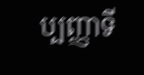ប្បញ្ញាទី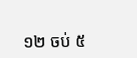១២ ចប់ ៥